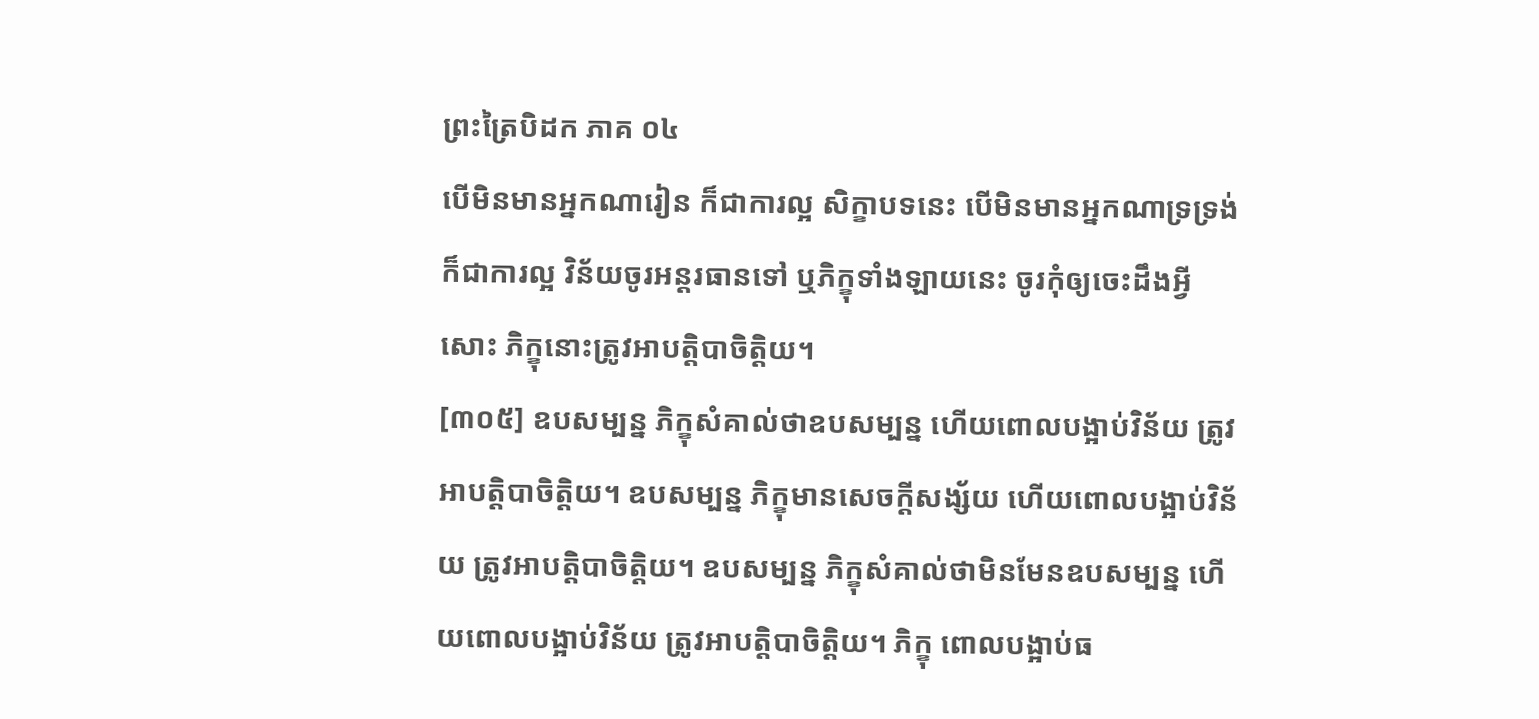ព្រះត្រៃបិដក ភាគ ០៤
បើមិនមានអ្នកណារៀន ក៏ជាការល្អ សិក្ខាបទនេះ បើមិនមានអ្នកណាទ្រទ្រង់ ក៏ជាការល្អ វិន័យចូរអន្តរធានទៅ ឬភិក្ខុទាំងឡាយនេះ ចូរកុំឲ្យចេះដឹងអ្វីសោះ ភិក្ខុនោះត្រូវអាបត្តិបាចិត្តិយ។
[៣០៥] ឧបសម្បន្ន ភិក្ខុសំគាល់ថាឧបសម្បន្ន ហើយពោលបង្អាប់វិន័យ ត្រូវអាបត្តិបាចិត្តិយ។ ឧបសម្បន្ន ភិក្ខុមានសេចក្តីសង្ស័យ ហើយពោលបង្អាប់វិន័យ ត្រូវអាបត្តិបាចិត្តិយ។ ឧបសម្បន្ន ភិក្ខុសំគាល់ថាមិនមែនឧបសម្បន្ន ហើយពោលបង្អាប់វិន័យ ត្រូវអាបត្តិបាចិត្តិយ។ ភិក្ខុ ពោលបង្អាប់ធ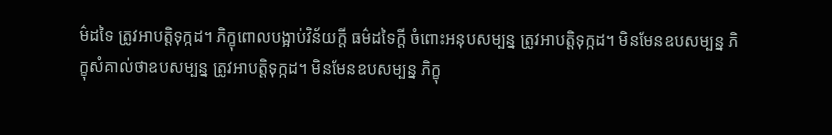ម៌ដទៃ ត្រូវអាបត្តិទុក្កដ។ ភិក្ខុពោលបង្អាប់វិន័យក្តី ធម៌ដទៃក្តី ចំពោះអនុបសម្បន្ន ត្រូវអាបត្តិទុក្កដ។ មិនមែនឧបសម្បន្ន ភិក្ខុសំគាល់ថាឧបសម្បន្ន ត្រូវអាបត្តិទុក្កដ។ មិនមែនឧបសម្បន្ន ភិក្ខុ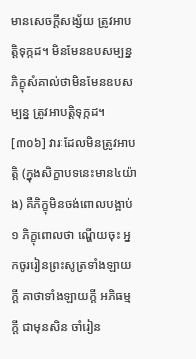មានសេចក្តីសង្ស័យ ត្រូវអាបត្តិទុក្កដ។ មិនមែនឧបសម្បន្ន ភិក្ខុសំគាល់ថាមិនមែនឧបសម្បន្ន ត្រូវអាបត្តិទុក្កដ។
[៣០៦] វារៈដែលមិនត្រូវអាបត្តិ (ក្នុងសិក្ខាបទនេះមាន៤យ៉ាង) គឺភិក្ខុមិនចង់ពោលបង្អាប់១ ភិក្ខុពោលថា ណ្ហើយចុះ អ្នកចូររៀនព្រះសូត្រទាំងឡាយក្តី គាថាទាំងឡាយក្តី អភិធម្មក្តី ជាមុនសិន ចាំរៀន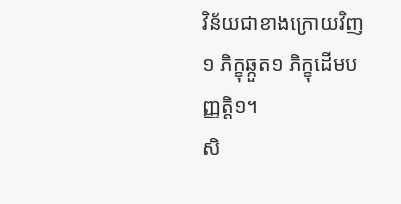វិន័យជាខាងក្រោយវិញ១ ភិក្ខុឆ្កួត១ ភិក្ខុដើមបញ្ញត្តិ១។
សិ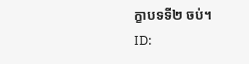ក្ខាបទទី២ ចប់។
ID: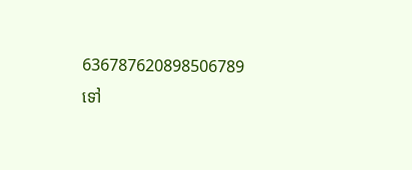636787620898506789
ទៅ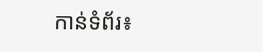កាន់ទំព័រ៖